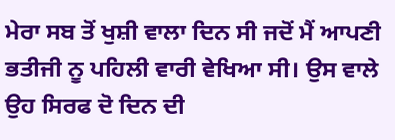ਮੇਰਾ ਸਬ ਤੋਂ ਖੁਸ਼ੀ ਵਾਲਾ ਦਿਨ ਸੀ ਜਦੋਂ ਮੈਂ ਆਪਣੀ ਭਤੀਜੀ ਨੂ ਪਹਿਲੀ ਵਾਰੀ ਵੇਖਿਆ ਸੀ। ਉਸ ਵਾਲੇ ਉਹ ਸਿਰਫ ਦੋ ਦਿਨ ਦੀ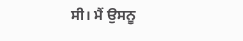ਸੀ। ਮੈਂ ਉਸਨੂ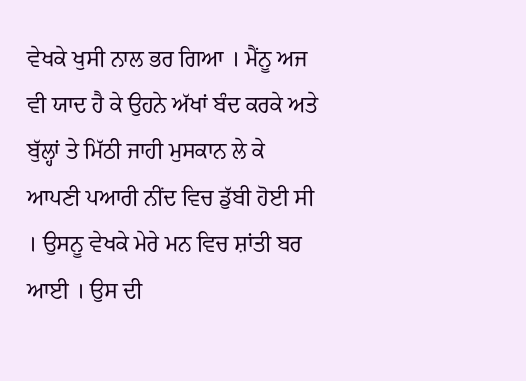ਵੇਖਕੇ ਖੁਸੀ ਨਾਲ ਭਰ ਗਿਆ । ਮੈਂਨੂ ਅਜ ਵੀ ਯਾਦ ਹੈ ਕੇ ਉਹਨੇ ਅੱਖਾਂ ਬੰਦ ਕਰਕੇ ਅਤੇ ਬੁੱਲ੍ਹਾਂ ਤੇ ਮਿੱਠੀ ਜਾਹੀ ਮੁਸਕਾਨ ਲੇ ਕੇ ਆਪਣੀ ਪਆਰੀ ਨੀਂਦ ਵਿਚ ਡੁੱਬੀ ਹੋਈ ਸੀ । ਉਸਨੂ ਵੇਖਕੇ ਮੇਰੇ ਮਨ ਵਿਚ ਸ਼ਾਂਤੀ ਬਰ ਆਈ । ਉਸ ਦੀ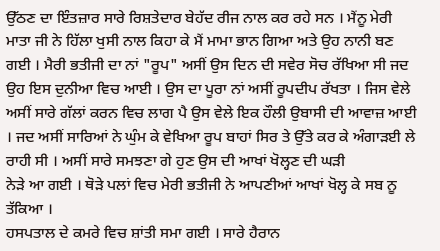ਉੱਠਣ ਦਾ ਇੰਤਜ਼ਾਰ ਸਾਰੇ ਰਿਸ਼ਤੇਦਾਰ ਬੇਹੱਦ ਰੀਜ ਨਾਲ ਕਰ ਰਹੇ ਸਨ । ਮੈਂਨੂ ਮੇਰੀ ਮਾਤਾ ਜੀ ਨੇ ਹਿੱਲਾ ਖੁਸੀ ਨਾਲ ਕਿਹਾ ਕੇ ਮੈਂ ਮਾਮਾ ਭਾਨ ਗਿਆ ਅਤੇ ਉਹ ਨਾਨੀ ਬਣ ਗਈ । ਮੈਰੀ ਭਤੀਜੀ ਦਾ ਨਾਂ "ਰੂਪ" ਅਸੀਂ ਉਸ ਦਿਨ ਦੀ ਸਵੇਰ ਸੋਚ ਰੱਖਿਆ ਸੀ ਜਦ ਉਹ ਇਸ ਦੁਨੀਆ ਵਿਚ ਆਈ । ਉਸ ਦਾ ਪੂਰਾ ਨਾਂ ਅਸੀਂ ਰੂਪਦੀਪ ਰੱਖਤਾ । ਜਿਸ ਵੇਲੇ ਅਸੀਂ ਸਾਰੇ ਗੱਲਾਂ ਕਰਨ ਵਿਚ ਲਾਗ ਪੈ ਉਸ ਵੇਲੇ ਇਕ ਹੌਲੀ ਉਬਾਸੀ ਦੀ ਆਵਾਜ਼ ਆਈ । ਜਦ ਅਸੀਂ ਸਾਰਿਆਂ ਨੇ ਘੁੰਮ ਕੇ ਵੇਖਿਆ ਰੂਪ ਬਾਹਾਂ ਸਿਰ ਤੇ ਉੱਤੇ ਕਰ ਕੇ ਅੰਗਾੜਈ ਲੇ ਰਾਹੀ ਸੀ । ਅਸੀਂ ਸਾਰੇ ਸਮਝਣਾ ਗੇ ਹੁਣ ਉਸ ਦੀ ਆਖਾਂ ਖੋਲ੍ਹਣ ਦੀ ਘੜੀ
ਨੇੜੇ ਆ ਗਈ । ਥੋੜੇ ਪਲਾਂ ਵਿਚ ਮੇਰੀ ਭਤੀਜੀ ਨੇ ਆਪਣੀਆਂ ਆਖਾਂ ਖੋਲ੍ਹ ਕੇ ਸਬ ਨੂ ਤੱਕਿਆ ।
ਹਸਪਤਾਲ ਦੇ ਕਮਰੇ ਵਿਚ ਸ਼ਾਂਤੀ ਸਮਾ ਗਈ । ਸਾਰੇ ਹੈਰਾਨ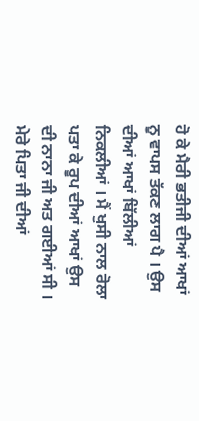ਹੋ ਕੇ ਮੈਰੀ ਭਤੀਜੀ ਦੀਆਂ ਆਖਾਂ ਨੂ ਵਾਪਸ ਤੱਕਣ ਲਾਗ ਪੈ । ਉਸ ਦੀਆਂ ਆਖਾਂ ਬਿੱਲੀਆਂ ਨਿਕਲੀਆਂ । ਮੈਂ ਖੁਸੀ ਨਾਲ ਰੋਲਾ ਪਤਾ ਕੇ ਰੂਪ ਦੀਆਂ ਆਖਾਂ ਉਸ ਦੀ ਨਾਨਾ ਜੀ ਅਤ ਗਈਆਂ ਸੀ । ਮੇਰੇ ਪਿਤਾ ਜੀ ਦੀਆਂ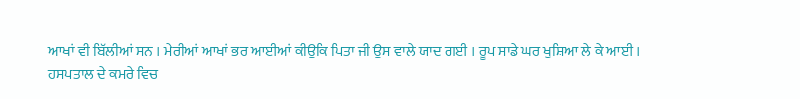ਆਖਾਂ ਵੀ ਬਿੱਲੀਆਂ ਸਨ । ਮੇਰੀਆਂ ਆਖਾਂ ਭਰ ਆਈਆਂ ਕੀਉਕਿ ਪਿਤਾ ਜੀ ਉਸ ਵਾਲੇ ਯਾਦ ਗਈ । ਰੂਪ ਸਾਡੇ ਘਰ ਖੁਸ਼ਿਆ ਲੇ ਕੇ ਆਈ ।
ਹਸਪਤਾਲ ਦੇ ਕਮਰੇ ਵਿਚ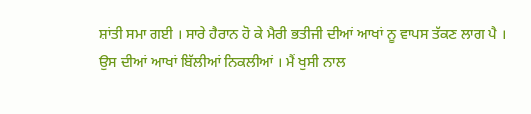ਸ਼ਾਂਤੀ ਸਮਾ ਗਈ । ਸਾਰੇ ਹੈਰਾਨ ਹੋ ਕੇ ਮੈਰੀ ਭਤੀਜੀ ਦੀਆਂ ਆਖਾਂ ਨੂ ਵਾਪਸ ਤੱਕਣ ਲਾਗ ਪੈ । ਉਸ ਦੀਆਂ ਆਖਾਂ ਬਿੱਲੀਆਂ ਨਿਕਲੀਆਂ । ਮੈਂ ਖੁਸੀ ਨਾਲ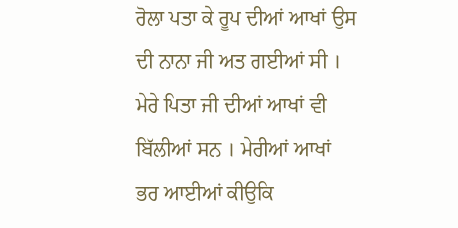ਰੋਲਾ ਪਤਾ ਕੇ ਰੂਪ ਦੀਆਂ ਆਖਾਂ ਉਸ ਦੀ ਨਾਨਾ ਜੀ ਅਤ ਗਈਆਂ ਸੀ । ਮੇਰੇ ਪਿਤਾ ਜੀ ਦੀਆਂ ਆਖਾਂ ਵੀ ਬਿੱਲੀਆਂ ਸਨ । ਮੇਰੀਆਂ ਆਖਾਂ ਭਰ ਆਈਆਂ ਕੀਉਕਿ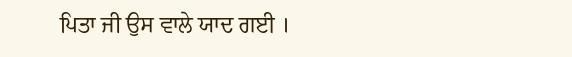ਪਿਤਾ ਜੀ ਉਸ ਵਾਲੇ ਯਾਦ ਗਈ ।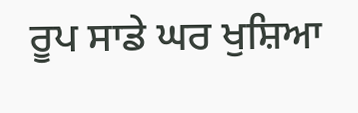ਰੂਪ ਸਾਡੇ ਘਰ ਖੁਸ਼ਿਆ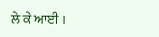ਲੇ ਕੇ ਆਈ ।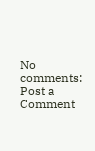No comments:
Post a Comment